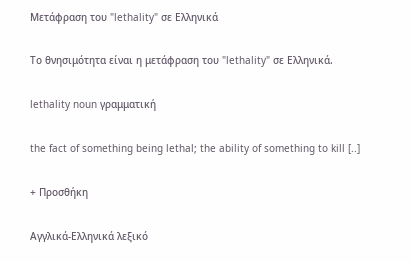Μετάφραση του "lethality" σε Ελληνικά

Το θνησιμότητα είναι η μετάφραση του "lethality" σε Ελληνικά.

lethality noun γραμματική

the fact of something being lethal; the ability of something to kill [..]

+ Προσθήκη

Αγγλικά-Ελληνικά λεξικό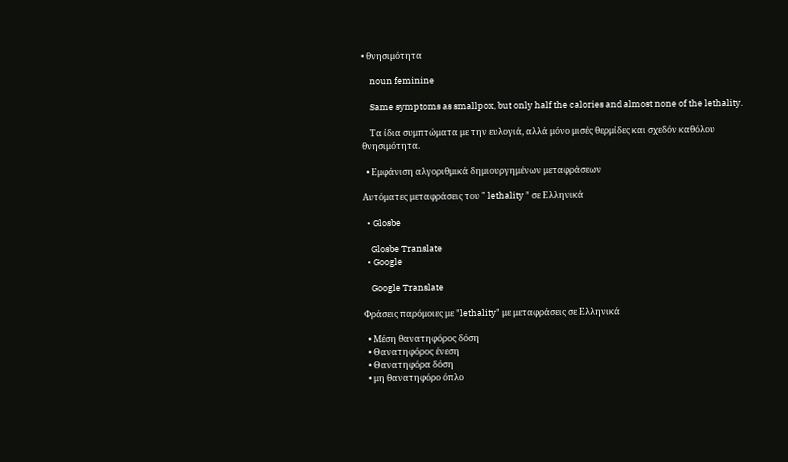• θνησιμότητα

    noun feminine

    Same symptoms as smallpox, but only half the calories and almost none of the lethality.

    Τα ίδια συμπτώματα με την ευλογιά, αλλά μόνο μισές θερμίδες και σχεδόν καθόλου θνησιμότητα.

  • Εμφάνιση αλγοριθμικά δημιουργημένων μεταφράσεων

Αυτόματες μεταφράσεις του " lethality " σε Ελληνικά

  • Glosbe

    Glosbe Translate
  • Google

    Google Translate

Φράσεις παρόμοιες με "lethality" με μεταφράσεις σε Ελληνικά

  • Μέση θανατηφόρος δόση
  • Θανατηφόρος ένεση
  • Θανατηφόρα δόση
  • μη θανατηφόρο όπλο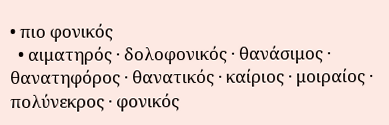• πιο φονικός
  • αιματηρός · δολοφονικός · θανάσιμος · θανατηφόρος · θανατικός · καίριος · μοιραίος · πολύνεκρος · φονικός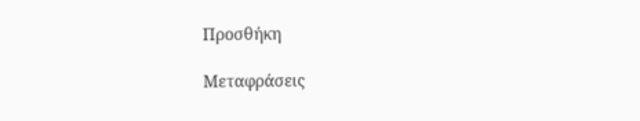Προσθήκη

Μεταφράσεις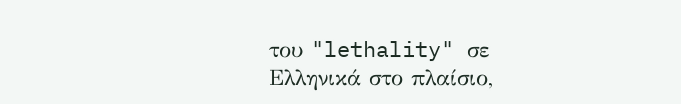του "lethality" σε Ελληνικά στο πλαίσιο,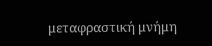μεταφραστική μνήμη